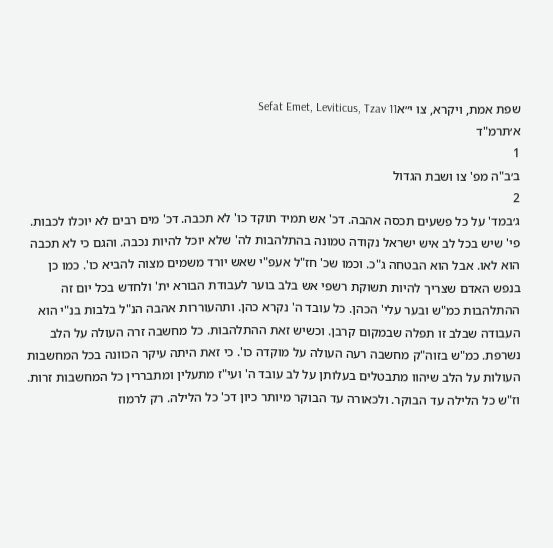שפת אמת, ויקרא, צו י״אSefat Emet, Leviticus, Tzav 11
א׳תרמ"ד
1
ב׳ב"ה מפ' צו ושבת הגדול
2
ג׳במד' על כל פשעים תכסה אהבה. דכ' אש תמיד תוקד כו' לא תכבה. דכ' מים רבים לא יוכלו לכבות. פי' שיש בכל לב איש ישראל נקודה טמונה בהתלהבות לה' שלא יוכל להיות נכבה. והגם כי לא תכבה הוא לאו. אבל הוא הבטחה ג"כ. וכמו שכ' חז"ל אעפ"י שאש יורד משמים מצוה להביא כו'. כמו כן בנפש האדם שצריך להיות תשוקת רשפי אש בלב בוער לעבודת הבורא ית' ולחדש בכל יום זה ההתלהבות כמ"ש ובער עלי' הכהן. כל עובד ה' נקרא כהן. ותהעוררות אהבה הנ"ל בלבות בנ"י הוא העבודה שבלב זו תפלה שבמקום קרבן. וכשיש זאת ההתלהבות. כל מחשבה זרה העולה על הלב נשרפת. כמ"ש בזוה"ק מחשבה רעה העולה על מוקדה כו'. כי זאת היתה עיקר הכוונה בכל המחשבות העולות על הלב שיהוו מתבטלים בעלותן על לב עובד ה' ועי"ז מתעלין ומתבררין כל המחשבות זרות. וז"ש כל הלילה עד הבוקר. ולכאורה עד הבוקר מיותר כיון דכ' כל הלילה. רק לרמוז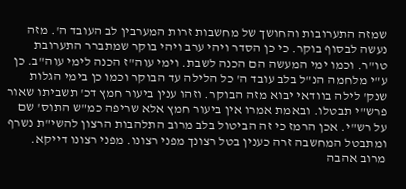שמזה התערובות והחושך של מחשבות זרות המערבין לב העובד ה'. מזה נעשה לבסוף בוקר. כי כן הסדר ויהי ערב ויהי בוקר שמתברר התערובת טו"ר. וכמו ימי המעשה הם הכנה לשבת. וימי עוה"ז הכנה לימי עוה"ב. כן ע"י מלחמה הנ"ל בלב עובד ה' כל הלילה עד הבוקר וכמו כן בימי הגלות שנק' לילה בוודאי יבוא מזה הבוקר. וזהו ענין ביעור חמץ דכ' תשביתו שאור פרש"י תבטלו. ובאמת אמרו אין ביעור חמץ אלא שריפה כמ"ש התוס' שם על רש"י. אכן הרמז כי זה הביטול בלב מרוב התלהבות הרצון להשי"ת נשרף ומתבטל המחשבה זרה כענין בטל רצונך מפני רצונו. מפני רצונו דייקא. מרוב אהבה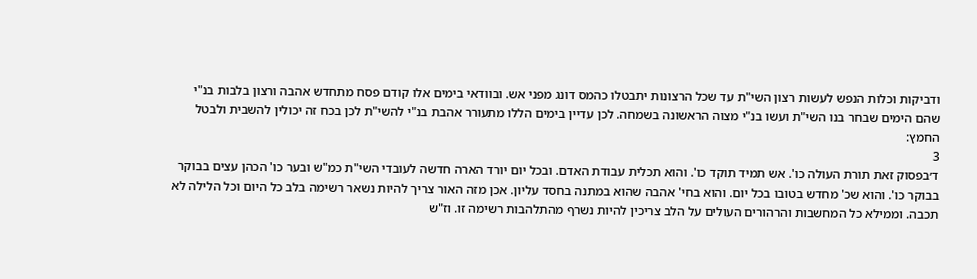ודביקות וכלות הנפש לעשות רצון השי"ת עד שכל הרצונות יתבטלו כהמס דונג מפני אש. ובוודאי בימים אלו קודם פסח מתחדש אהבה ורצון בלבות בנ"י שהם הימים שבחר בנו השי"ת ועשו בנ"י מצוה הראשונה בשמחה. לכן עדיין בימים הללו מתעורר אהבת בנ"י להשי"ת לכן בכח זה יכולין להשבית ולבטל החמץ:
3
ד׳בפסוק זאת תורת העולה כו'. אש תמיד תוקד כו'. והוא תכלית עבודת האדם. ובכל יום יורד הארה חדשה לעובדי השי"ת כמ"ש ובער כו' הכהן עצים בבוקר בבוקר כו'. והוא שכ' מחדש בטובו בכל יום. והוא בחי' אהבה שהוא במתנה בחסד עליון. אכן מזה האור צריך להיות נשאר רשימה בלב כל היום וכל הלילה לא תכבה. וממילא כל המחשבות והרהורים העולים על הלב צריכין להיות נשרף מהתלהבות רשימה זו. וז"ש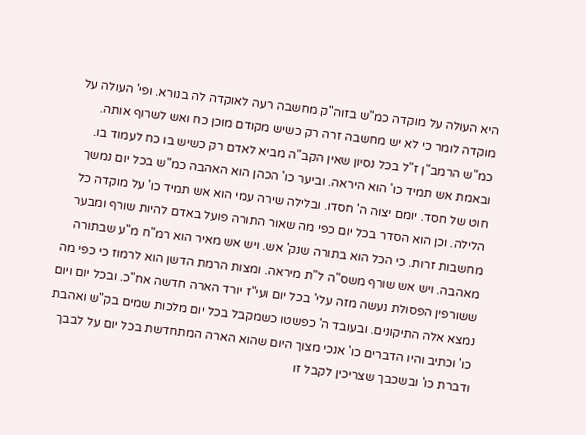היא העולה על מוקדה כמ"ש בזוה"ק מחשבה רעה לאוקדה לה בנורא. ופי' העולה על מוקדה לומר כי לא יש מחשבה זרה רק כשיש מקודם מוכן כח ואש לשרוף אותה. כמ"ש הרמב"ן ז"ל בכל נסיון שאין הקב"ה מביא לאדם רק כשיש בו כח לעמוד בו. ובאמת אש תמיד כו' הוא היראה. וביער כו' הכהן הוא האהבה כמ"ש בכל יום נמשך חוט של חסד. יומם יצוה ה' חסדו. ובלילה שירה עמי הוא אש תמיד כו' על מוקדה כל הלילה. וכן הוא הסדר בכל יום כפי מה שאור התורה פועל באדם להיות שורף ומבער מחשבות זרות. כי הכל הוא בתורה שנק' אש. ויש אש מאיר הוא רמ"ח מ"ע שבתורה מאהבה. ויש אש שורף משס"ה ל"ת מיראה. ומצות הרמת הדשן הוא לרמוז כי כפי מה ששורפין הפסולת נעשה מזה עלי' בכל יום ועי"ז יורד הארה חדשה אח"כ. ובכל יום ויום נמצא אלה התיקונים. ובעובד ה' כפשטו כשמקבל בכל יום מלכות שמים בק"ש ואהבת כו' וכתיב והיו הדברים כו' אנכי מצוך היום שהוא הארה המתחדשת בכל יום על לבבך ודברת כו' ובשכבך שצריכין לקבל זו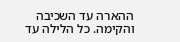ההארה עד השכיבה והקימה. כל הלילה עד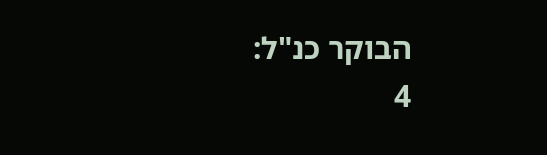הבוקר כנ"ל:
4